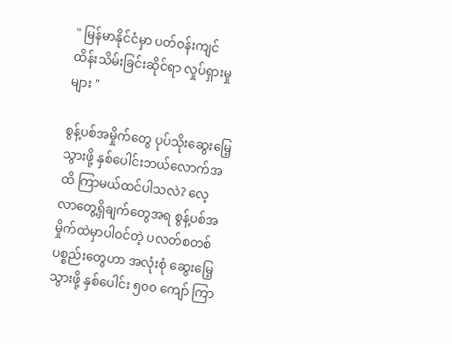" မြန်မာနိုင်ငံမှာ ပတ်ဝန်းကျင်ထိန်းသိမ်းခြင်းဆိုင်ရာ လှုပ်ရှားမှုများ "

စွန့်ပစ်အမှိုက်တွေ ပုပ်သိုးဆွေးမြေ့သွားဖို့ နှစ်ပေါင်းဘယ်လောက်အထိ ကြာမယ်ထင်ပါသလဲ? လေ့လာတွေ့ရှိချက်တွေအရ စွန့်ပစ်အမှိုက်ထဲမှာပါဝင်တဲ့ ပလတ်စတစ်ပစ္စည်းတွေဟာ အလုံးစုံ ဆွေးမြေ့သွားဖို့ နှစ်ပေါင်း ၅၀၀ ကျော် ကြာ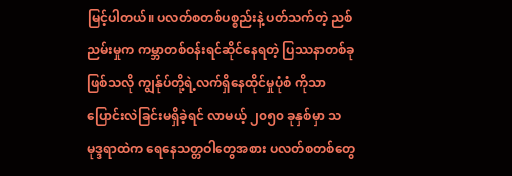မြင့်ပါတယ်။ ပလတ်စတစ်ပစ္စည်းနဲ့ ပတ်သက်တဲ့ ညစ်ညမ်းမှုက ကမ္ဘာတစ်ဝန်းရင်ဆိုင်နေရတဲ့ ပြဿနာတစ်ခုဖြစ်သလို ကျွန်ုပ်တို့ရဲ့လက်ရှိနေထိုင်မှုပုံစံ ကိုသာ ပြောင်းလဲခြင်းမရှိခဲ့ရင် လာမယ့် ၂၀၅၀ ခုနှစ်မှာ သမုဒ္ဒရာထဲက ရေနေသတ္တဝါတွေအစား ပလတ်စတစ်တွေ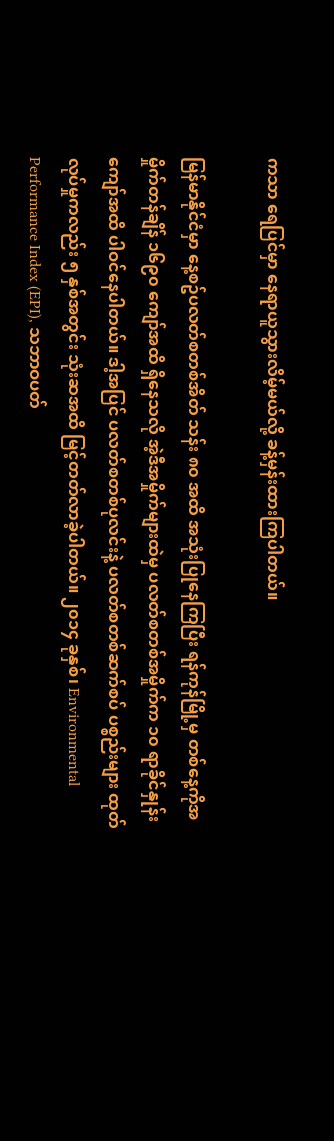ကသာ ရေပြင်မှာ နေရာယူသွားလိမ့်မယ်လို့ ခန့်မှန်းထားကြပါတယ်။

မြန်မာနိုင်ငံမှာ နေ့စဥ်ပလတ်စတစ်အိတ် သန်း ၈၀ အထိ အသုံးပြုနေကြပြီး ရန်ကုန်မြို့မှ တစ်နေ့ကိုအမှိုက်တန်ချိန် ၁၆၉၀ ကျော်အထိ ရှိနေသလို အဲ့ဒီအမှိုက်များထဲမှ ပလတ်စတစ်အမှိုက်က ၁၀ ရာခိုင်နှုန်းကျော်အထိ ပါဝင်နေပါတယ်။ ဒါ့အပြင် ပလတ်စတစ်ပုလင်းနဲ့ ပလတ်စတစ်ဆက်စပ် ပစ္စည်းများ ထုတ်လုပ်မှုကလည်း ၅ နှစ်အတွင်း သုံးဆအထိ မြင့်တတ်လာခဲ့ပါတယ်။ ၂၀၁၄ ခုနှစ်၊ Environmental Performance Index (EPI), သဘာဝပတ်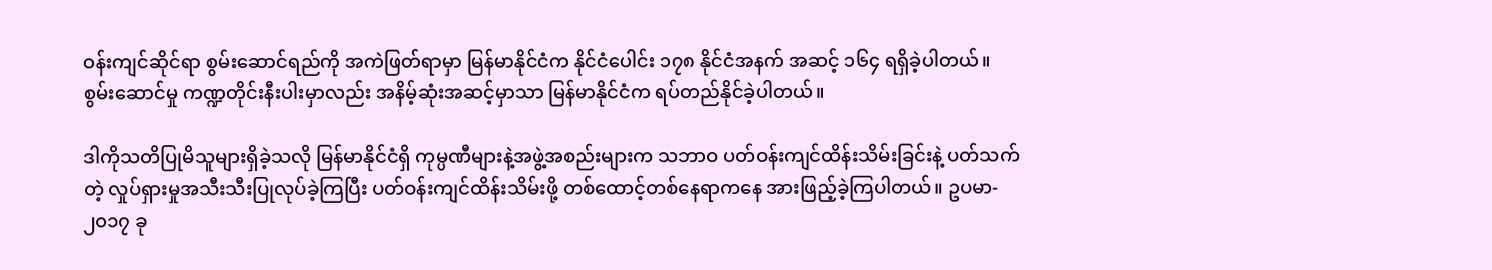ဝန်းကျင်ဆိုင်ရာ စွမ်းဆောင်ရည်ကို အကဲဖြတ်ရာမှာ မြန်မာနိုင်ငံက နိုင်ငံပေါင်း ၁၇၈ နိုင်ငံအနက် အဆင့် ၁၆၄ ရရှိခဲ့ပါတယ်။ စွမ်းဆောင်မှု ကဏ္ဍတိုင်းနီးပါးမှာလည်း အနိမ့်ဆုံးအဆင့်မှာသာ မြန်မာနိုင်ငံက ရပ်တည်နိုင်ခဲ့ပါတယ်။

ဒါကိုသတိပြုမိသူများရှိခဲ့သလို မြန်မာနိုင်ငံရှိ ကုမ္ပဏီများနဲ့အဖွဲ့အစည်းများက သဘာဝ ပတ်ဝန်းကျင်ထိန်းသိမ်းခြင်းနဲ့ ပတ်သက်တဲ့ လှုပ်ရှားမှုအသီးသီးပြုလုပ်ခဲ့ကြပြီး ပတ်ဝန်းကျင်ထိန်းသိမ်းဖို့ တစ်ထောင့်တစ်နေရာကနေ အားဖြည့်ခဲ့ကြပါတယ်။ ဥပမာ- ၂၀၁၇ ခု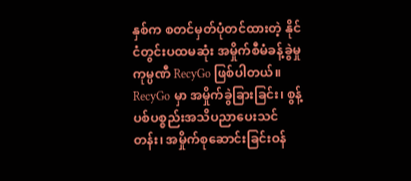နှစ်က စတင်မှတ်ပုံတင်ထားတဲ့ နိုင်ငံတွင်းပထမဆုံး အမှိုက်စီမံခန့်ခွဲမှုကုမ္ပဏီ RecyGo ဖြစ်ပါတယ်။ RecyGo မှာ အမှိုက်ခွဲခြားခြင်း၊ စွန့်ပစ်ပစ္စည်းအသိပညာပေးသင်တန်း၊ အမှိုက်စုဆောင်းခြင်းဝန်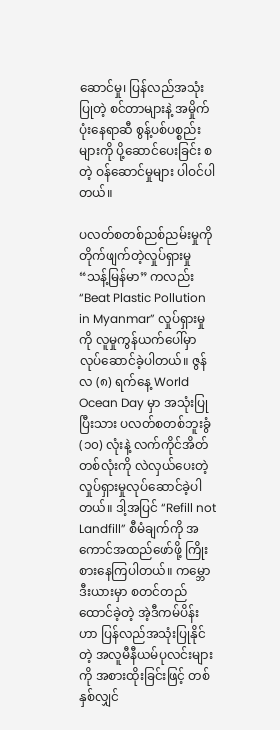ဆောင်မှု၊ ပြန်လည်အသုံးပြုတဲ့ စင်တာများနဲ့ အမှိုက်ပုံးနေရာဆီ စွန့်ပစ်ပစ္စည်းများကို ပို့ဆောင်ပေးခြင်း စတဲ့ ဝန်ဆောင်မှုများ ပါဝင်ပါတယ်။

ပလတ်စတစ်ညစ်ညမ်းမှုကို တိုက်ဖျက်တဲ့လှုပ်ရှားမှု “သန့်မြန်မာ” ကလည်း “Beat Plastic Pollution in Myanmar” လှုပ်ရှားမှုကို လူမှုကွန်ယက်ပေါ်မှာ လုပ်ဆောင်ခဲ့ပါတယ်။ ဇွန်လ (၈) ရက်နေ့ World Ocean Day မှာ အသုံးပြုပြီးသား ပလတ်စတစ်ဘူးခွံ (၁၀) လုံးနဲ့ လက်ကိုင်အိတ်တစ်လုံးကို လဲလှယ်ပေးတဲ့ လှုပ်ရှားမှုလုပ်ဆောင်ခဲ့ပါတယ်။ ဒါ့အပြင် “Refill not Landfill” စီမံချက်ကို အကောင်အထည်ဖော်ဖို့ ကြိုးစားနေကြပါတယ်။ ကမ္ဘောဒီးယားမှာ စတင်တည်ထောင်ခဲ့တဲ့ အဲ့ဒီကမ်ပိန်းဟာ ပြန်လည်အသုံးပြုနိုင်တဲ့ အလူမီနီယမ်ပုလင်းများကို အစားထိုးခြင်းဖြင့် တစ်နှစ်လျှင်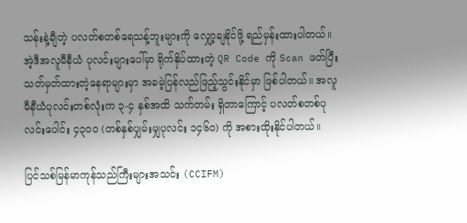သန်းနဲ့ချီတဲ့ ပလတ်စတစ်ရေသန့်ဘူးများကို လျှော့ချနိုင်ဖို့ ရည်မှန်းထားပါတယ်။ အဲ့ဒီအလူမီနီယံ ပုလင်းများပေါ်မှာ ရိုက်နှိပ်ထားတဲ့ QR Code ကို Scan ဖတ်ပြီး သတ်မှတ်ထားတဲ့နေရာများမှာ အခမဲ့ပြန်လည်ဖြည့်သွင်းနိုင်မှာ ဖြစ်ပါတယ်။ အလူမီနီယံပုလင်းတစ်လုံးက ၃-၄ နှစ်အထိ သက်တမ်း ရှိတာကြောင့် ပလတ်စတစ်ပုလင်းပေါင်း ၄၃၀၀ (တစ်နှစ်ပျှမ်းမျှပုလင်း ၁၄၆၀) ကို အစားထိုးနိုင်ပါတယ်။

ပြင်သစ်မြန်မာကုန်သည်ကြီးများအသင်း (CCIFM)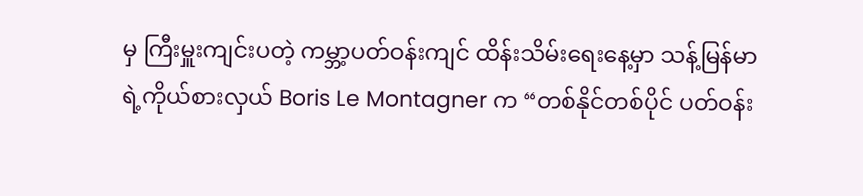မှ ကြီးမှူးကျင်းပတဲ့ ကမ္ဘာ့ပတ်ဝန်းကျင် ထိန်းသိမ်းရေးနေ့မှာ သန့်မြန်မာရဲ့ကိုယ်စားလှယ် Boris Le Montagner က “တစ်နိုင်တစ်ပိုင် ပတ်ဝန်း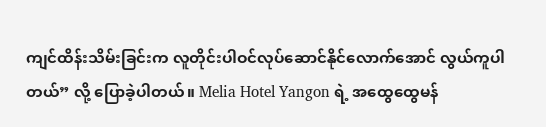ကျင်ထိန်းသိမ်းခြင်းက လူတိုင်းပါဝင်လုပ်ဆောင်နိုင်လောက်အောင် လွယ်ကူပါတယ်” လို့ ပြောခဲ့ပါတယ်။ Melia Hotel Yangon ရဲ့ အထွေထွေမန်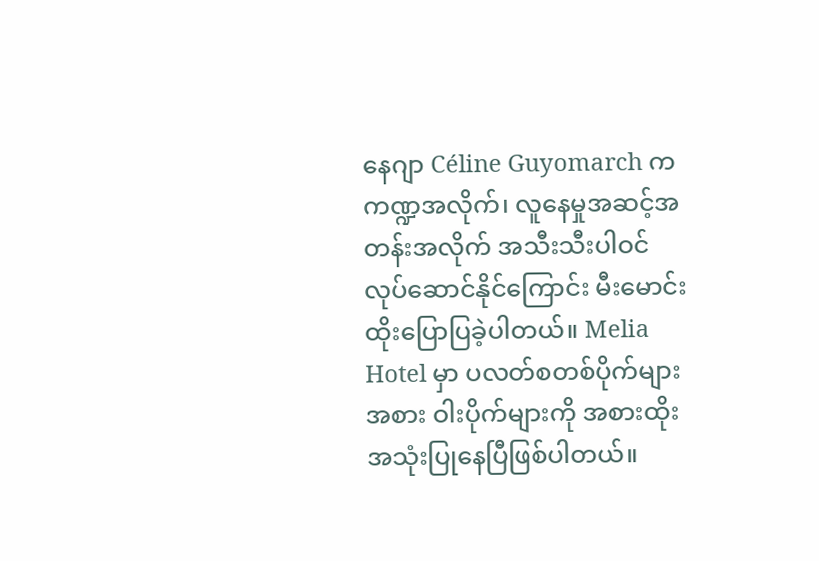နေဂျာ Céline Guyomarch က ကဏ္ဍအလိုက်၊ လူနေမှုအဆင့်အတန်းအလိုက် အသီးသီးပါဝင်လုပ်ဆောင်နိုင်ကြောင်း မီးမောင်းထိုးပြောပြခဲ့ပါတယ်။ Melia Hotel မှာ ပလတ်စတစ်ပိုက်များအစား ဝါးပိုက်များကို အစားထိုးအသုံးပြုနေပြီဖြစ်ပါတယ်။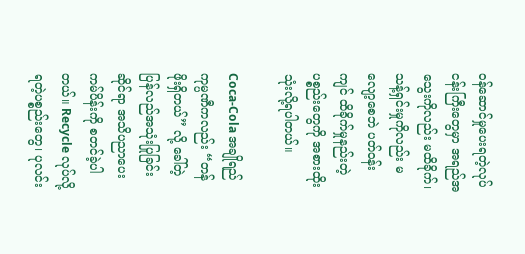ဝန်ဆောင်မှုပေးရတဲ့လုပ်ငန်းကြီးတွေမှာ အရည်အသွေးကိုလည်း မထိခိုက်၊ သန့်ရှင်းမှုကိုလည်း မလျော့စေဘဲ ပတ်ဝန်းကျင် ထိခိုက်မှုနည်းတဲ့ ပစ္စည်းတွေကို အစားထိုးသုံးလို့ရပါတယ်။

Coca-Cola အချိုရည်ကုမ္ပဏီကလည်း “တန်ဖိုးရှိတယ်” လို့ ခေါ်တဲ့ ပြန်လည်အသုံးပြုခြင်း ဆိုင်ရာ အသိပညာပေးကမ်ပိန်းကို စတင်ခဲ့ပါတယ်။ Recycle လုပ်လို့ရတဲ့ပစ္စည်းတွေ၊ ပုလင်း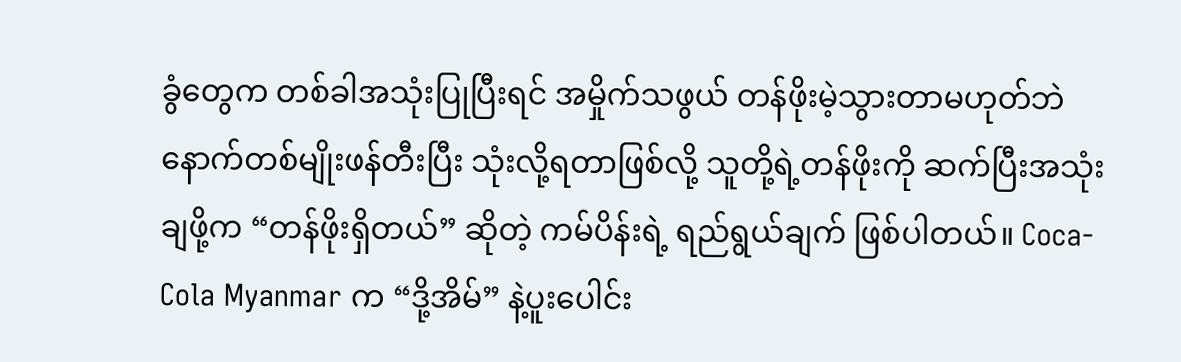ခွံတွေက တစ်ခါအသုံးပြုပြီးရင် အမှိုက်သဖွယ် တန်ဖိုးမဲ့သွားတာမဟုတ်ဘဲ နောက်တစ်မျိုးဖန်တီးပြီး သုံးလို့ရတာဖြစ်လို့ သူတို့ရဲ့တန်ဖိုးကို ဆက်ပြီးအသုံးချဖို့က “တန်ဖိုးရှိတယ်” ဆိုတဲ့ ကမ်ပိန်းရဲ့ ရည်ရွယ်ချက် ဖြစ်ပါတယ်။ Coca-Cola Myanmar က “ဒို့အိမ်” နဲ့ပူးပေါင်း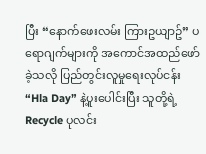ပြီး “နောက်ဖေးလမ်း ကြားဥယျာဥ်” ပရောဂျက်များကို အကောင်အထည်ဖော်ခဲ့သလို ပြည်တွင်းလူမှုရေးလုပ်ငန်း “Hla Day” နဲ့ပူးပေါင်းပြီး သူတို့ရဲ့ Recycle ပုလင်း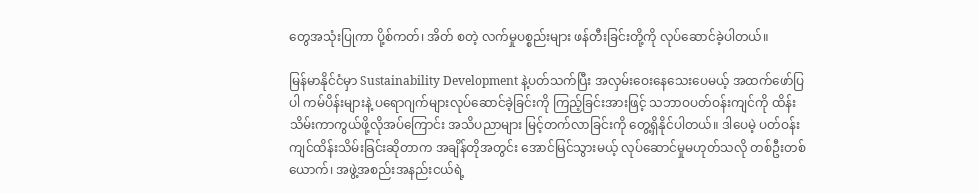တွေအသုံးပြုကာ ပို့စ်ကတ်၊ အိတ် စတဲ့ လက်မှုပစ္စည်းများ ဖန်တီးခြင်းတို့ကို လုပ်ဆောင်ခဲ့ပါတယ်။

မြန်မာနိုင်ငံမှာ Sustainability Development နဲ့ပတ်သက်ပြီး အလှမ်းဝေးနေသေးပေမယ့် အထက်ဖော်ပြပါ ကမ်ပိန်းများနဲ့ ပရောဂျက်များလုပ်ဆောင်ခဲ့ခြင်းကို ကြည့်ခြင်းအားဖြင့် သဘာဝပတ်ဝန်းကျင်ကို ထိန်းသိမ်းကာကွယ်ဖို့လိုအပ်ကြောင်း အသိပညာများ မြင့်တက်လာခြင်းကို တွေ့ရှိနိုင်ပါတယ်။ ဒါပေမဲ့ ပတ်ဝန်းကျင်ထိန်းသိမ်းခြင်းဆိုတာက အချိန်တိုအတွင်း အောင်မြင်သွားမယ့် လုပ်ဆောင်မှုမဟုတ်သလို တစ်ဦးတစ်ယောက်၊ အဖွဲ့အစည်းအနည်းငယ်ရဲ့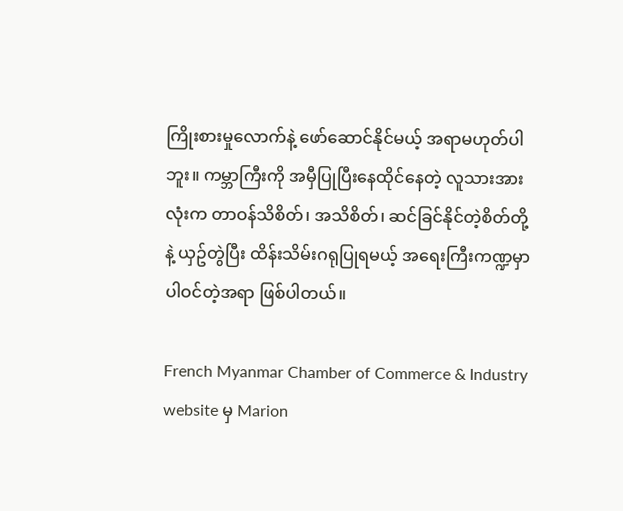ကြိုးစားမှုလောက်နဲ့ ဖော်ဆောင်နိုင်မယ့် အရာမဟုတ်ပါဘူး။ ကမ္ဘာကြီးကို အမှီပြုပြီးနေထိုင်နေတဲ့ လူသားအားလုံးက တာဝန်သိစိတ်၊ အသိစိတ်၊ ဆင်ခြင်နိုင်တဲ့စိတ်တို့နဲ့ ယှဥ်တွဲပြီး ထိန်းသိမ်းဂရုပြုရမယ့် အရေးကြီးကဏ္ဍမှာ ပါဝင်တဲ့အရာ ဖြစ်ပါတယ်။

French Myanmar Chamber of Commerce & Industry website မှ Marion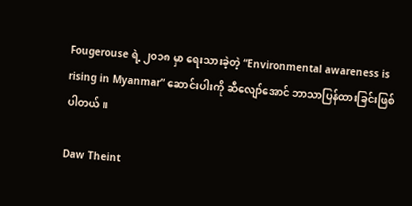Fougerouse ရဲ့ ၂၀၁၈ မှာ ရေးသားခဲ့တဲ့ “Environmental awareness is rising in Myanmar” ဆောင်းပါးကို ဆီလျော်အောင် ဘာသာပြန်ထားခြင်းဖြစ်ပါတယ်။

Daw Theint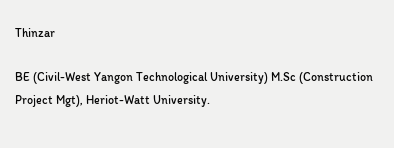Thinzar

BE (Civil-West Yangon Technological University) M.Sc (Construction Project Mgt), Heriot-Watt University.